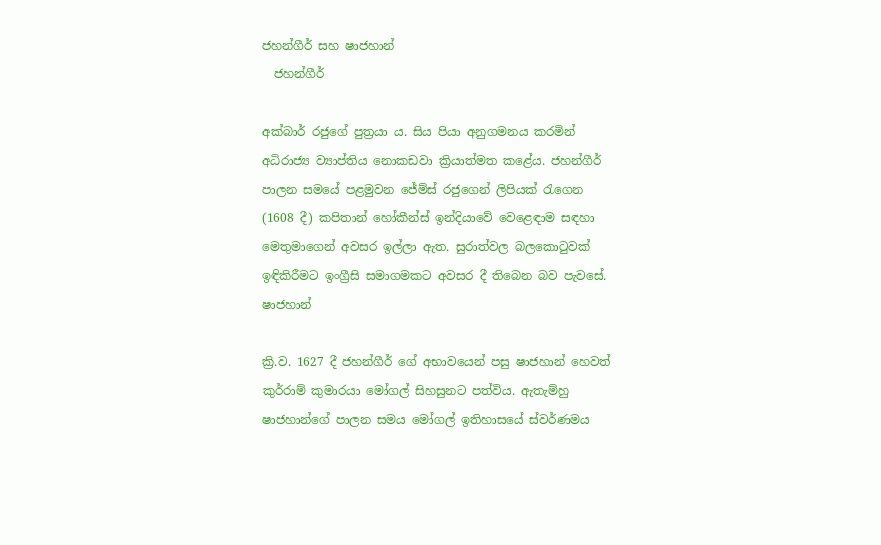ජහන්ගීර් සහ ෂාජහාන්
  ජහන්ගීර්

අක්බාර් රජුගේ පුත්‍රයා ය. සිය පියා අනුගමනය කරමින් අධිරාජ්‍ය ව්‍යාප්තිය නොකඩවා ක්‍රියාත්මත කළේය. ජහන්ගීර් පාලන සමයේ පළමුවන ජේම්ස් රජුගෙන් ලිපියක් රැගෙන (1608 දී) කපිතාන් හෝකීන්ස් ඉන්දියාවේ වෙළෙඳාම සඳහා මෙතුමාගෙන් අවසර ඉල්ලා ඇත. සුරාත්වල බලකොටුවක් ඉඳිකිරීමට ඉංග්‍රීසි සමාගමකට අවසර දී තිබෙන බව පැවසේ. ෂාජහාන්

ක්‍රි.ව. 1627 දී ජහන්ගීර් ගේ අභාවයෙන් පසු ෂාජහාන් හෙවත් කුර්රාම් කුමාරයා මෝගල් සිහසුනට පත්විය. ඇතැම්හු ෂාජහාන්ගේ පාලන සමය මෝගල් ඉතිහාසයේ ස්වර්ණමය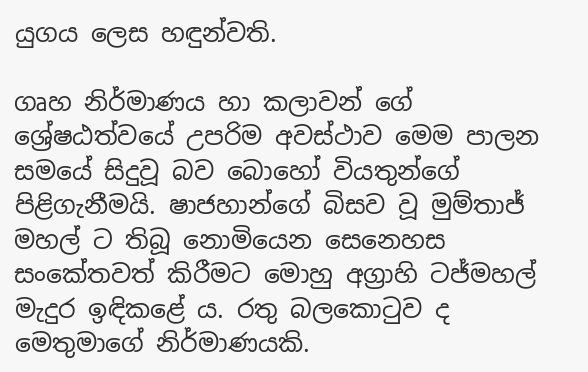යුගය ලෙස හඳුන්වති.

ගෘහ නිර්මාණය හා කලාවන් ගේ ශ්‍රේෂඨත්වයේ උපරිම අවස්ථාව මෙම පාලන සමයේ සිදුවූ බව බොහෝ වියතුන්ගේ පිළිගැනීමයි. ෂාජහාන්ගේ බිසව වූ මුම්තාජ් මහල් ට තිබූ නොමියෙන සෙනෙහස සංකේතවත් කිරීමට මොහු අග්‍රාහි ටජ්මහල් මැදුර ඉඳිකළේ ය. රතු බලකොටුව ද මෙතුමාගේ නිර්මාණයකි.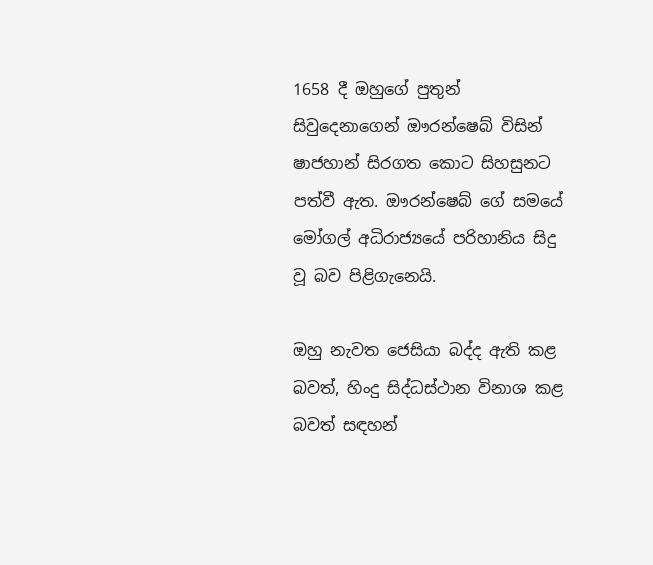1658 දී ඔහුගේ පුතුන් සිවුදෙනාගෙන් ඖරන්ෂෙබ් විසින් ෂාජහාන් සිරගත කොට සිහසුනට පත්වී ඇත. ඖරන්ෂෙබ් ගේ සමයේ මෝගල් අධිරාජ්‍යයේ පරිහානිය සිදු වූ බව පිළිගැනෙයි.

ඔහු නැවත ජෙසියා බද්ද ඇති කළ බවත්, හිංදු සිද්ධස්ථාන විනාශ කළ බවත් සඳහන්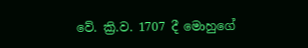වේ. ක්‍රි.ව. 1707 දී මොහුගේ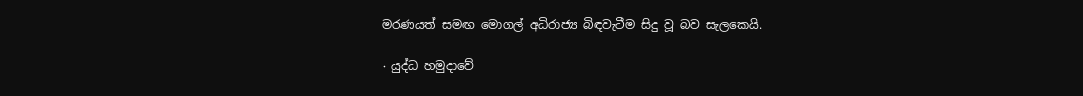මරණයත් සමඟ මොගල් අධිරාජ්‍ය බිඳවැටීම සිදු වූ බව සැලකෙයි.

٠ යුද්ධ හමුදාවේ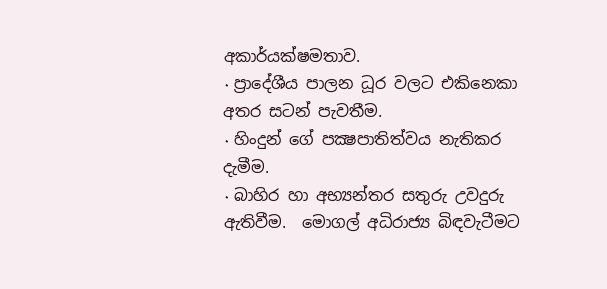අකාර්යක්ෂමතාව.
٠ ප්‍රාදේශීය පාලන ධූර වලට එකිනෙකා අතර සටන් පැවතීම.
٠ හිංදුන් ගේ පක්‍ෂපාතිත්වය නැතිකර දැමීම.
٠ බාහිර හා අභ්‍යන්තර සතුරු උවදුරු ඇතිවීම.  මොගල් අධිරාජ්‍ය බිඳවැටීමට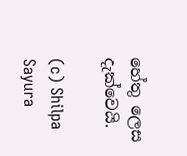හේතු ලෙස දැක්වෙයි.

(c) Shilpa Sayura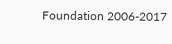Foundation 2006-2017